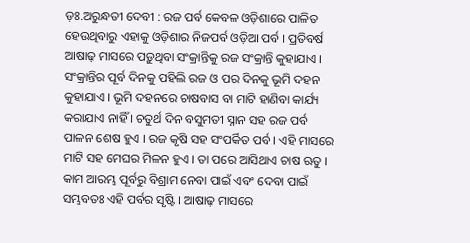ଡ଼ଃ.ଅରୁନ୍ଧତୀ ଦେବୀ : ରଜ ପର୍ବ କେବଳ ଓଡ଼ିଶାରେ ପାଳିତ ହେଉଥିବାରୁ ଏହାକୁ ଓଡ଼ିଶାର ନିଜପର୍ବ ଓଡ଼ିଆ ପର୍ବ । ପ୍ରତିବର୍ଷ ଆଷାଢ଼ ମାସରେ ପଡ଼ୁଥିବା ସଂକ୍ରାନ୍ତିକୁ ରଜ ସଂକ୍ରାନ୍ତି କୁହାଯାଏ । ସଂକ୍ରାନ୍ତିର ପୂର୍ବ ଦିନକୁ ପହିଲି ରଜ ଓ ପର ଦିନକୁ ଭୂମି ଦହନ କୁହାଯାଏ । ଭୂମି ଦହନରେ ଚାଷବାସ ବା ମାଟି ହାଣିବା କାର୍ଯ୍ୟ କରାଯାଏ ନାହିଁ । ଚତୁର୍ଥ ଦିନ ବସୁମତୀ ସ୍ନାନ ସହ ରଜ ପର୍ବ ପାଳନ ଶେଷ ହୁଏ । ରଜ କୃଷି ସହ ସଂପର୍କିତ ପର୍ବ । ଏହି ମାସରେ ମାଟି ସହ ମେଘର ମିଳନ ହୁଏ । ତା ପରେ ଆସିଥାଏ ଚାଷ ଋତୁ ।
କାମ ଆରମ୍ଭ ପୂର୍ବରୁ ବିଶ୍ରାମ ନେବା ପାଇଁ ଏବଂ ଦେବା ପାଇଁ ସମ୍ଭବତଃ ଏହି ପର୍ବର ସୃଷ୍ଟି । ଆଷାଢ଼ ମାସରେ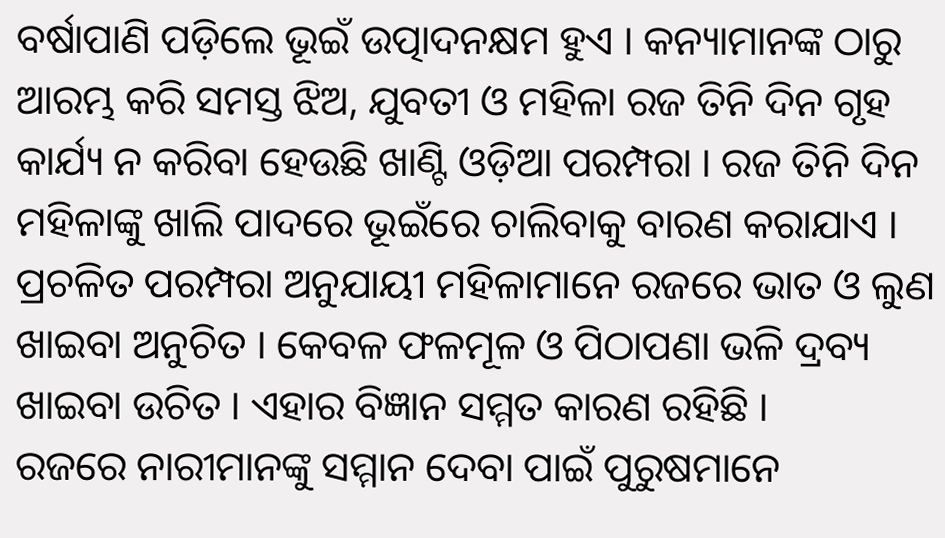ବର୍ଷାପାଣି ପଡ଼ିଲେ ଭୂଇଁ ଉତ୍ପାଦନକ୍ଷମ ହୁଏ । କନ୍ୟାମାନଙ୍କ ଠାରୁ ଆରମ୍ଭ କରି ସମସ୍ତ ଝିଅ, ଯୁବତୀ ଓ ମହିଳା ରଜ ତିନି ଦିନ ଗୃହ କାର୍ଯ୍ୟ ନ କରିବା ହେଉଛି ଖାଣ୍ଟି ଓଡ଼ିଆ ପରମ୍ପରା । ରଜ ତିନି ଦିନ ମହିଳାଙ୍କୁ ଖାଲି ପାଦରେ ଭୂଇଁରେ ଚାଲିବାକୁ ବାରଣ କରାଯାଏ । ପ୍ରଚଳିତ ପରମ୍ପରା ଅନୁଯାୟୀ ମହିଳାମାନେ ରଜରେ ଭାତ ଓ ଲୁଣ ଖାଇବା ଅନୁଚିତ । କେବଳ ଫଳମୂଳ ଓ ପିଠାପଣା ଭଳି ଦ୍ରବ୍ୟ ଖାଇବା ଉଚିତ । ଏହାର ବିଜ୍ଞାନ ସମ୍ମତ କାରଣ ରହିଛି ।
ରଜରେ ନାରୀମାନଙ୍କୁ ସମ୍ମାନ ଦେବା ପାଇଁ ପୁରୁଷମାନେ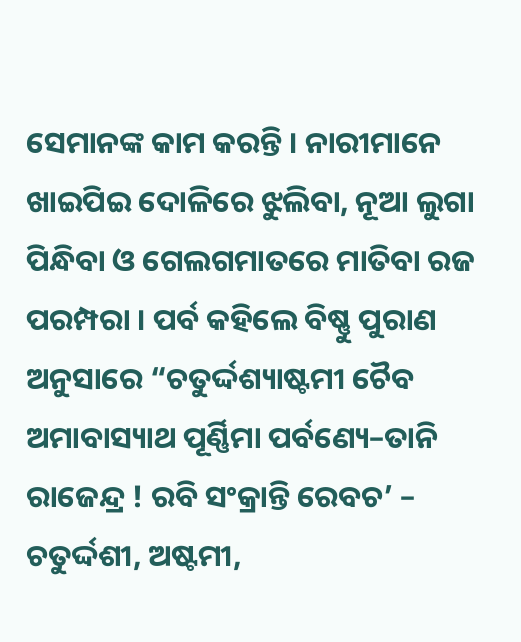ସେମାନଙ୍କ କାମ କରନ୍ତି । ନାରୀମାନେ ଖାଇପିଇ ଦୋଳିରେ ଝୁଲିବା, ନୂଆ ଲୁଗା ପିନ୍ଧିବା ଓ ଗେଲଗମାତରେ ମାତିବା ରଜ ପରମ୍ପରା । ପର୍ବ କହିଲେ ବିଷ୍ଣୁ ପୁରାଣ ଅନୁସାରେ “ଚତୁର୍ଦ୍ଦଶ୍ୟାଷ୍ଟମୀ ଚୈବ ଅମାବାସ୍ୟାଥ ପୂର୍ଣ୍ଣିମା ପର୍ବଣ୍ୟେ–ତାନି ରାଜେନ୍ଦ୍ର ! ରବି ସଂକ୍ରାନ୍ତି ରେବଚ’ – ଚତୁର୍ଦ୍ଦଶୀ, ଅଷ୍ଟମୀ,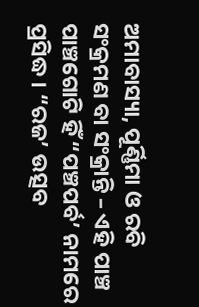ଅମାବାସ୍ୟା, ପୂର୍ଣ୍ଣିମା ଓ ରବି ସଂକ୍ରମଣ ବା ସଂକ୍ରାନ୍ତି – ଏହି ପାଞ୍ଚ ପାଞ୍ଚଗୋଟି ହିଁ “ପଞ୍ଚପର୍ବ’ ନାମରେ ପ୍ରସିଦ୍ଧ । “ରଜ’ ଉତ୍ସବ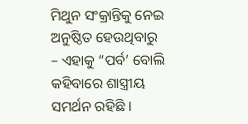ମିଥୁନ ସଂକ୍ରାନ୍ତିକୁ ନେଇ ଅନୁଷ୍ଠିତ ହେଉଥିବାରୁ – ଏହାକୁ “ପର୍ବ’ ବୋଲି କହିବାରେ ଶାସ୍ତ୍ରୀୟ ସମର୍ଥନ ରହିଛି ।